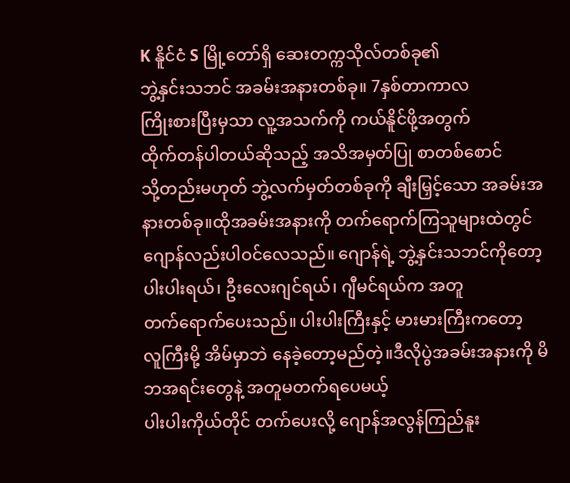K နိူင်ငံ S မြို့တော်ရှိ ဆေးတက္ကသိုလ်တစ်ခု၏
ဘွဲ့နှင်းသဘင် အခမ်းအနားတစ်ခု။ 7နှစ်တာကာလ
ကြိုးစားပြီးမှသာ လူ့အသက်ကို ကယ်နိူင်ဖို့အတွက်
ထိုက်တန်ပါတယ်ဆိုသည့် အသိအမှတ်ပြု စာတစ်စောင်
သို့တည်းမဟုတ် ဘွဲ့လက်မှတ်တစ်ခုကို ချီးမြှင့်သော အခမ်းအနားတစ်ခု။ထိုအခမ်းအနားကို တက်ရောက်ကြသူများထဲတွင်
ဂျောန်လည်းပါဝင်လေသည်။ ဂျောန်ရဲ့ ဘွဲ့နှင်းသဘင်ကိုတော့
ပါးပါးရယ်၊ ဦးလေးဂျင်ရယ်၊ ဂျီမင်ရယ်က အတူ
တက်ရောက်ပေးသည်။ ပါးပါးကြီးနှင့် မားမားကြီးကတော့
လူကြီးမို့ အိမ်မှာဘဲ နေခဲ့တော့မည်တဲ့။ဒီလိုပွဲအခမ်းအနားကို မိဘအရင်းတွေနဲ့ အတူမတက်ရပေမယ့်
ပါးပါးကိုယ်တိုင် တက်ပေးလို့ ဂျောန်အလွန်ကြည်နူး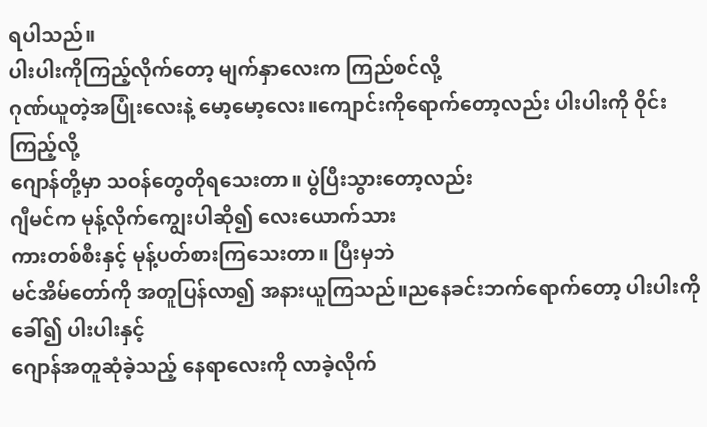ရပါသည်။
ပါးပါးကိုကြည့်လိုက်တော့ မျက်နှာလေးက ကြည်စင်လို့
ဂုဏ်ယူတဲ့အပြုံးလေးနဲ့ မော့မော့လေး။ကျောင်းကိုရောက်တော့လည်း ပါးပါးကို ဝိုင်းကြည့်လို့
ဂျောန်တို့မှာ သဝန်တွေတိုရသေးတာ။ ပွဲပြီးသွားတော့လည်း
ဂျီမင်က မုန့်လိုက်ကျွေးပါဆို၍ လေးယောက်သား
ကားတစ်စီးနှင့် မုန့်ပတ်စားကြသေးတာ။ ပြီးမှဘဲ
မင်အိမ်တော်ကို အတူပြန်လာ၍ အနားယူကြသည်။ညနေခင်းဘက်ရောက်တော့ ပါးပါးကိုခေါ်၍ ပါးပါးနှင့်
ဂျောန်အတူဆုံခဲ့သည့် နေရာလေးကို လာခဲ့လိုက်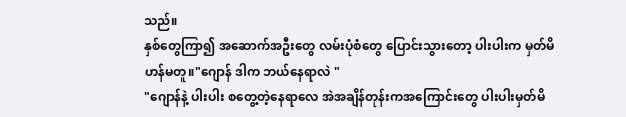သည်။
နှစ်တွေကြာ၍ အဆောက်အဦးတွေ လမ်းပုံစံတွေ ပြောင်းသွားတော့ ပါးပါးက မှတ်မိဟန်မတူ။"ဂျောန် ဒါက ဘယ်နေရာလဲ "
"ဂျောန်နဲ့ ပါးပါး စတွေ့တဲ့နေရာလေ အဲအချိန်တုန်းကအကြောင်းတွေ ပါးပါးမှတ်မိ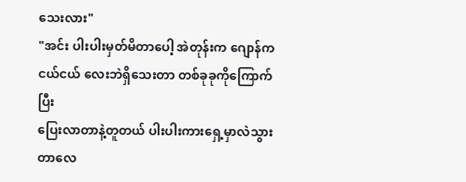သေးလား"
"အင်း ပါးပါးမှတ်မိတာပေါ့ အဲတုန်းက ဂျောန်က
ငယ်ငယ် လေးဘဲရှိသေးတာ တစ်ခုခုကိုကြောက်ပြီး
ပြေးလာတာနဲ့တူတယ် ပါးပါးကားရှေ့မှာလဲသွားတာလေ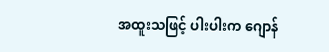အထူးသဖြင့် ပါးပါးက ဂျောန်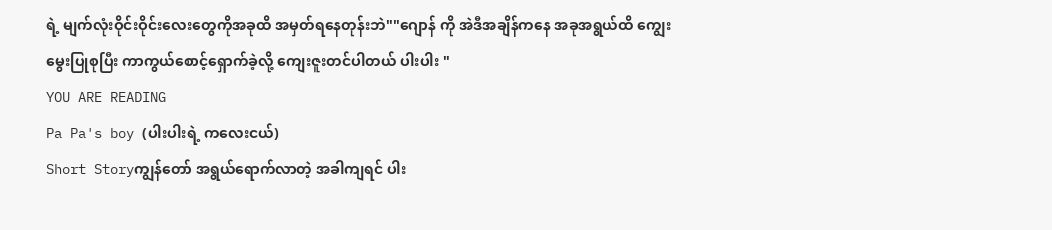ရဲ့ မျက်လုံးဝိုင်းဝိုင်းလေးတွေကိုအခုထိ အမှတ်ရနေတုန်းဘဲ""ဂျောန် ကို အဲဒီအချိန်ကနေ အခုအရွယ်ထိ ကျွေးမွေးပြုစုပြီး ကာကွယ်စောင့်ရှောက်ခဲ့လို့ ကျေးဇူးတင်ပါတယ် ပါးပါး "
YOU ARE READING
Pa Pa's boy (ပါးပါးရဲ့ ကလေးငယ်)
Short Storyကျွန်တော် အရွယ်ရောက်လာတဲ့ အခါကျရင် ပါး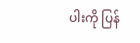ပါးကို ပြန်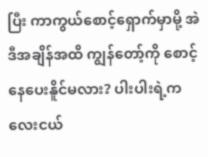ပြီး ကာကွယ်စောင့်ရှောက်မှာမို့ အဲဒီအချိန်အထိ ကျွန်တော့်ကို စောင့်နေပေးနိူင်မလား? ပါးပါးရဲ့ကလေးငယ်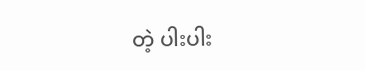တဲ့ ပါးပါး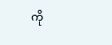ကို